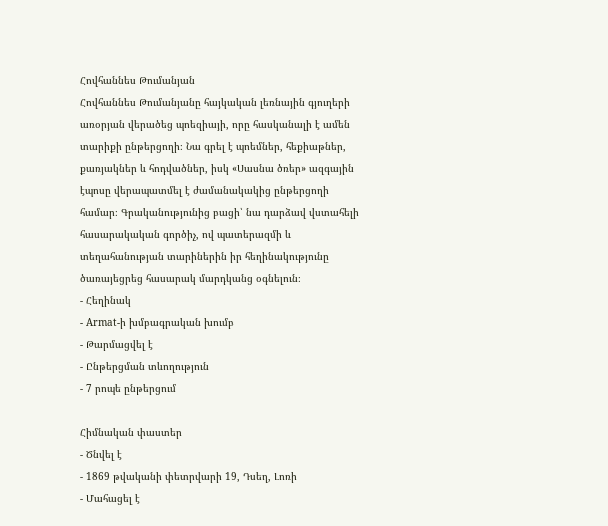Հովհաննես Թումանյան
Հովհաննես Թումանյանը հայկական լեռնային գյուղերի առօրյան վերածեց պոեզիայի, որը հասկանալի է ամեն տարիքի ընթերցողի։ Նա գրել է պոեմներ, հեքիաթներ, քառյակներ և հոդվածներ, իսկ «Սասնա ծռեր» ազգային էպոսը վերապատմել է ժամանակակից ընթերցողի համար։ Գրականությունից բացի՝ նա դարձավ վստահելի հասարակական գործիչ, ով պատերազմի և տեղահանության տարիներին իր հեղինակությունը ծառայեցրեց հասարակ մարդկանց օգնելուն։
- Հեղինակ
- Armat-ի խմբագրական խումբ
- Թարմացվել է
- Ընթերցման տևողություն
- 7 րոպե ընթերցում

Հիմնական փաստեր
- Ծնվել է
- 1869 թվականի փետրվարի 19, Դսեղ, Լոռի
- Մահացել է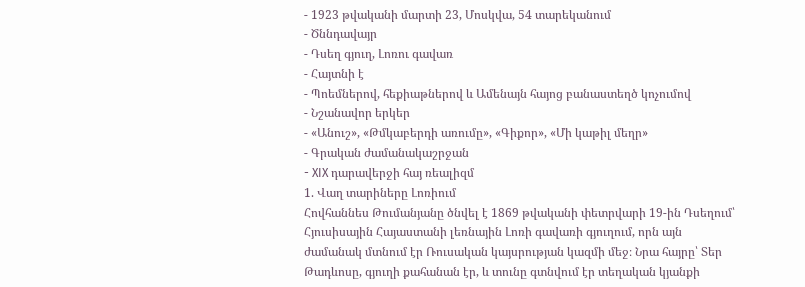- 1923 թվականի մարտի 23, Մոսկվա, 54 տարեկանում
- Ծննդավայր
- Դսեղ գյուղ, Լոռու գավառ
- Հայտնի է
- Պոեմներով, հեքիաթներով և Ամենայն հայոց բանաստեղծ կոչումով
- Նշանավոր երկեր
- «Անուշ», «Թմկաբերդի առումը», «Գիքոր», «Մի կաթիլ մեղր»
- Գրական ժամանակաշրջան
- XIX դարավերջի հայ ռեալիզմ
1. Վաղ տարիները Լոռիում
Հովհաննես Թումանյանը ծնվել է 1869 թվականի փետրվարի 19-ին Դսեղում՝ Հյուսիսային Հայաստանի լեռնային Լոռի գավառի գյուղում, որն այն ժամանակ մտնում էր Ռուսական կայսրության կազմի մեջ։ Նրա հայրը՝ Տեր Թադևոսը, գյուղի քահանան էր, և տունը գտնվում էր տեղական կյանքի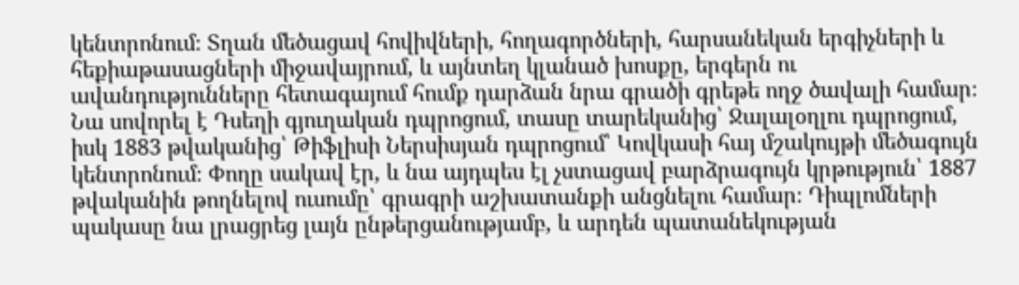կենտրոնում։ Տղան մեծացավ հովիվների, հողագործների, հարսանեկան երգիչների և հեքիաթասացների միջավայրում, և այնտեղ կլանած խոսքը, երգերն ու ավանդությունները հետագայում հումք դարձան նրա գրածի գրեթե ողջ ծավալի համար։
Նա սովորել է Դսեղի գյուղական դպրոցում, տասը տարեկանից՝ Ջալալօղլու դպրոցում, իսկ 1883 թվականից՝ Թիֆլիսի Ներսիսյան դպրոցում՝ Կովկասի հայ մշակույթի մեծագույն կենտրոնում։ Փողը սակավ էր, և նա այդպես էլ չստացավ բարձրագույն կրթություն՝ 1887 թվականին թողնելով ուսումը՝ գրագրի աշխատանքի անցնելու համար։ Դիպլոմների պակասը նա լրացրեց լայն ընթերցանությամբ, և արդեն պատանեկության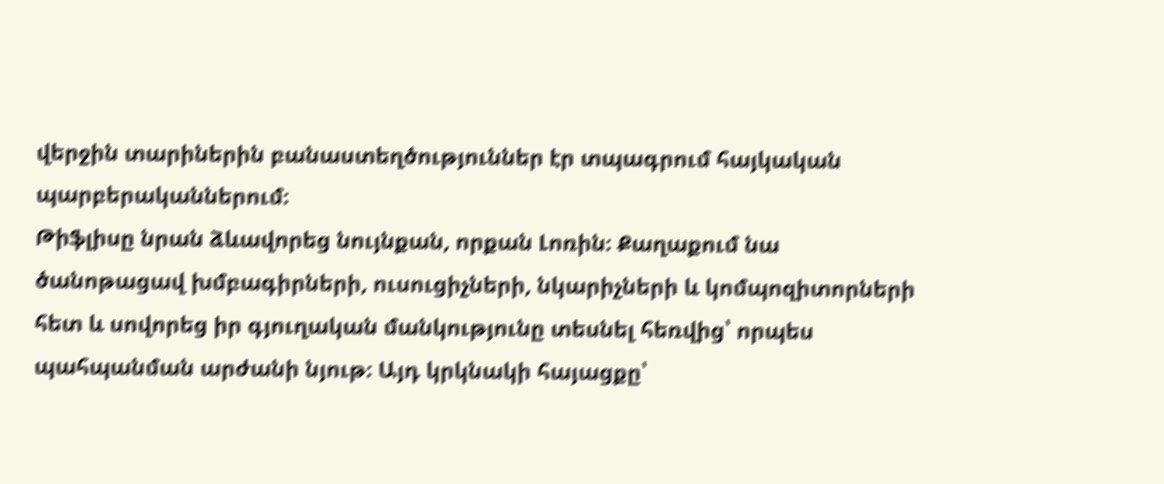վերջին տարիներին բանաստեղծություններ էր տպագրում հայկական պարբերականներում։
Թիֆլիսը նրան ձևավորեց նույնքան, որքան Լոռին։ Քաղաքում նա ծանոթացավ խմբագիրների, ուսուցիչների, նկարիչների և կոմպոզիտորների հետ և սովորեց իր գյուղական մանկությունը տեսնել հեռվից՝ որպես պահպանման արժանի նյութ։ Այդ կրկնակի հայացքը՝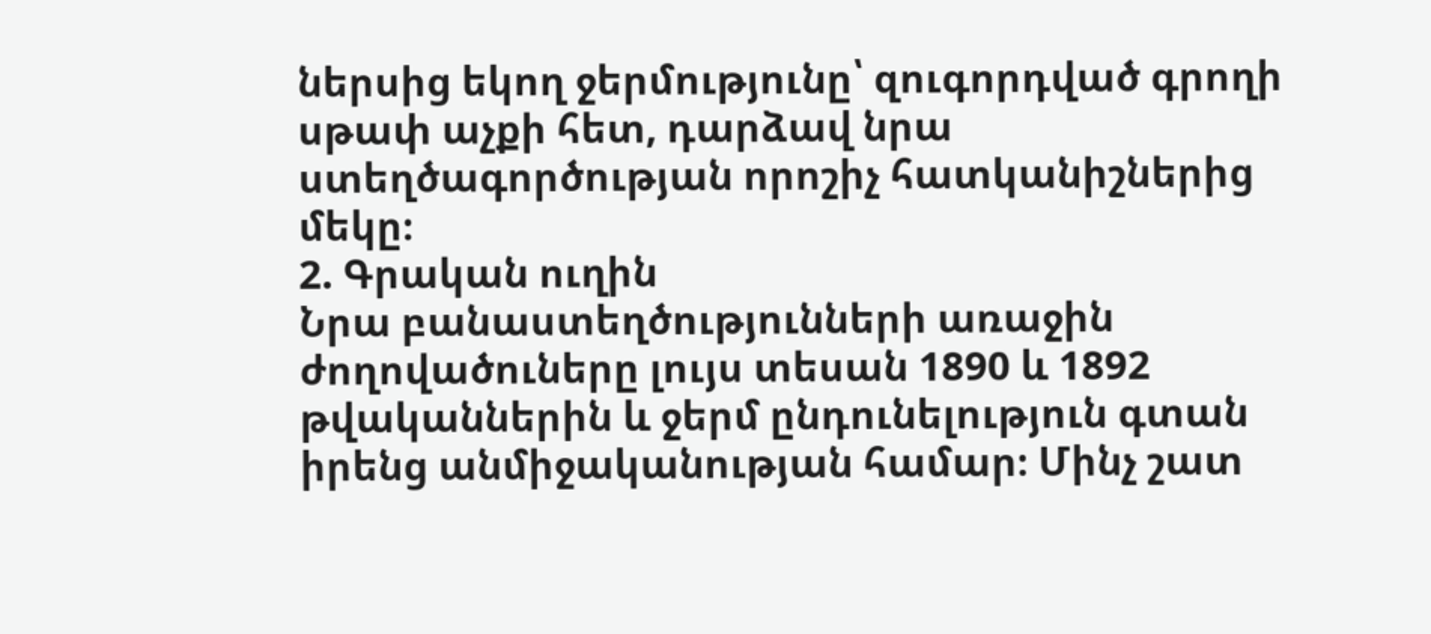ներսից եկող ջերմությունը՝ զուգորդված գրողի սթափ աչքի հետ, դարձավ նրա ստեղծագործության որոշիչ հատկանիշներից մեկը։
2. Գրական ուղին
Նրա բանաստեղծությունների առաջին ժողովածուները լույս տեսան 1890 և 1892 թվականներին և ջերմ ընդունելություն գտան իրենց անմիջականության համար։ Մինչ շատ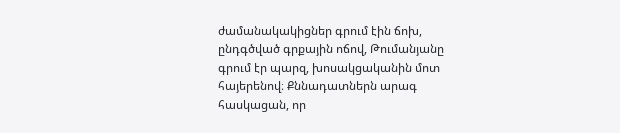ժամանակակիցներ գրում էին ճոխ, ընդգծված գրքային ոճով, Թումանյանը գրում էր պարզ, խոսակցականին մոտ հայերենով։ Քննադատներն արագ հասկացան, որ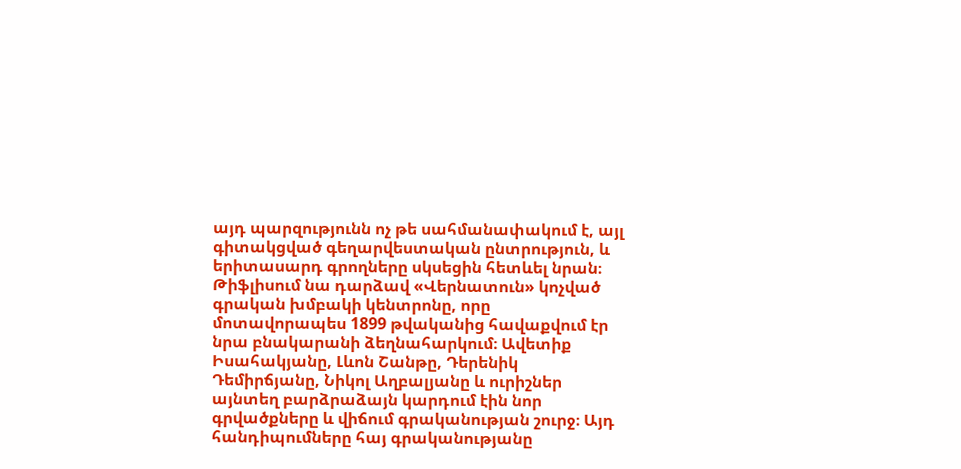այդ պարզությունն ոչ թե սահմանափակում է, այլ գիտակցված գեղարվեստական ընտրություն, և երիտասարդ գրողները սկսեցին հետևել նրան։
Թիֆլիսում նա դարձավ «Վերնատուն» կոչված գրական խմբակի կենտրոնը, որը մոտավորապես 1899 թվականից հավաքվում էր նրա բնակարանի ձեղնահարկում։ Ավետիք Իսահակյանը, Լևոն Շանթը, Դերենիկ Դեմիրճյանը, Նիկոլ Աղբալյանը և ուրիշներ այնտեղ բարձրաձայն կարդում էին նոր գրվածքները և վիճում գրականության շուրջ։ Այդ հանդիպումները հայ գրականությանը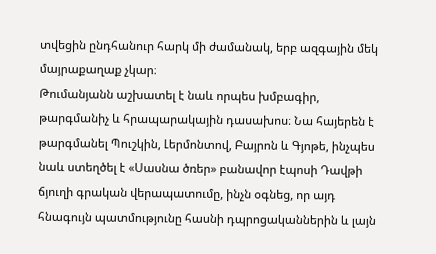տվեցին ընդհանուր հարկ մի ժամանակ, երբ ազգային մեկ մայրաքաղաք չկար։
Թումանյանն աշխատել է նաև որպես խմբագիր, թարգմանիչ և հրապարակային դասախոս։ Նա հայերեն է թարգմանել Պուշկին, Լերմոնտով, Բայրոն և Գյոթե, ինչպես նաև ստեղծել է «Սասնա ծռեր» բանավոր էպոսի Դավթի ճյուղի գրական վերապատումը, ինչն օգնեց, որ այդ հնագույն պատմությունը հասնի դպրոցականներին և լայն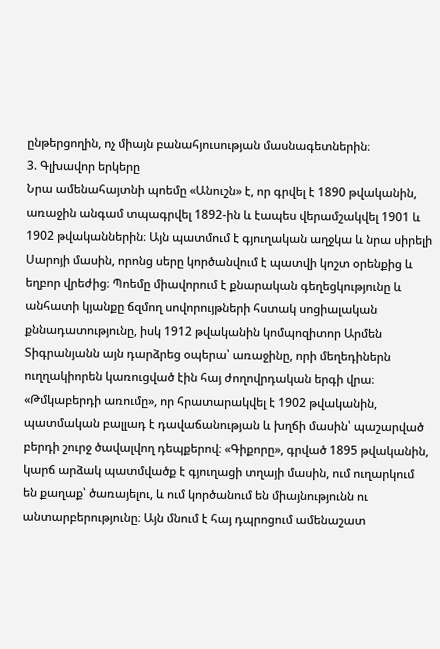ընթերցողին, ոչ միայն բանահյուսության մասնագետներին։
3. Գլխավոր երկերը
Նրա ամենահայտնի պոեմը «Անուշն» է, որ գրվել է 1890 թվականին, առաջին անգամ տպագրվել 1892-ին և էապես վերամշակվել 1901 և 1902 թվականներին։ Այն պատմում է գյուղական աղջկա և նրա սիրելի Սարոյի մասին, որոնց սերը կործանվում է պատվի կոշտ օրենքից և եղբոր վրեժից։ Պոեմը միավորում է քնարական գեղեցկությունը և անհատի կյանքը ճզմող սովորույթների հստակ սոցիալական քննադատությունը, իսկ 1912 թվականին կոմպոզիտոր Արմեն Տիգրանյանն այն դարձրեց օպերա՝ առաջինը, որի մեղեդիներն ուղղակիորեն կառուցված էին հայ ժողովրդական երգի վրա։
«Թմկաբերդի առումը», որ հրատարակվել է 1902 թվականին, պատմական բալլադ է դավաճանության և խղճի մասին՝ պաշարված բերդի շուրջ ծավալվող դեպքերով։ «Գիքորը», գրված 1895 թվականին, կարճ արձակ պատմվածք է գյուղացի տղայի մասին, ում ուղարկում են քաղաք՝ ծառայելու, և ում կործանում են միայնությունն ու անտարբերությունը։ Այն մնում է հայ դպրոցում ամենաշատ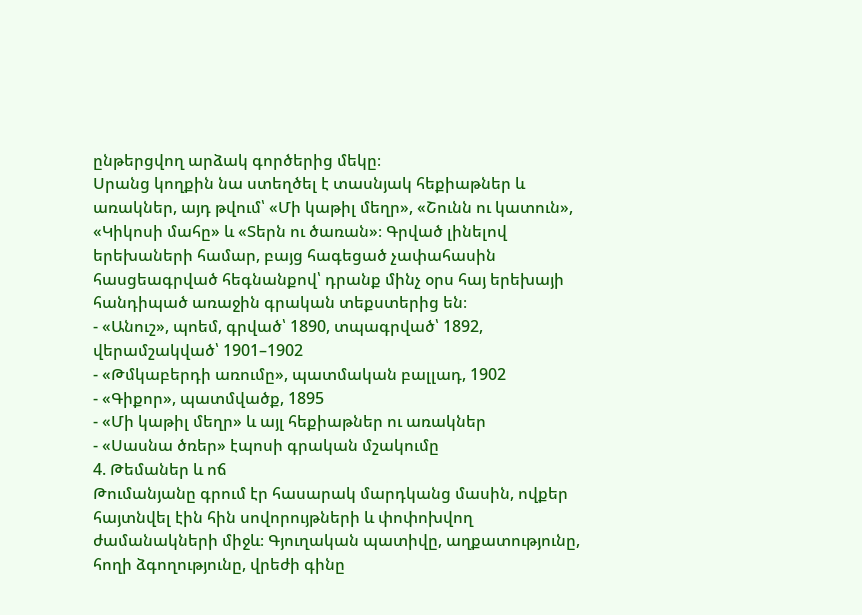ընթերցվող արձակ գործերից մեկը։
Սրանց կողքին նա ստեղծել է տասնյակ հեքիաթներ և առակներ, այդ թվում՝ «Մի կաթիլ մեղր», «Շունն ու կատուն», «Կիկոսի մահը» և «Տերն ու ծառան»։ Գրված լինելով երեխաների համար, բայց հագեցած չափահասին հասցեագրված հեգնանքով՝ դրանք մինչ օրս հայ երեխայի հանդիպած առաջին գրական տեքստերից են։
- «Անուշ», պոեմ, գրված՝ 1890, տպագրված՝ 1892, վերամշակված՝ 1901–1902
- «Թմկաբերդի առումը», պատմական բալլադ, 1902
- «Գիքոր», պատմվածք, 1895
- «Մի կաթիլ մեղր» և այլ հեքիաթներ ու առակներ
- «Սասնա ծռեր» էպոսի գրական մշակումը
4. Թեմաներ և ոճ
Թումանյանը գրում էր հասարակ մարդկանց մասին, ովքեր հայտնվել էին հին սովորույթների և փոփոխվող ժամանակների միջև։ Գյուղական պատիվը, աղքատությունը, հողի ձգողությունը, վրեժի գինը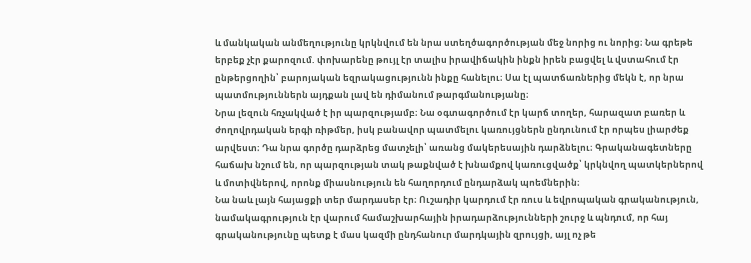և մանկական անմեղությունը կրկնվում են նրա ստեղծագործության մեջ նորից ու նորից։ Նա գրեթե երբեք չէր քարոզում. փոխարենը թույլ էր տալիս իրավիճակին ինքն իրեն բացվել և վստահում էր ընթերցողին՝ բարոյական եզրակացությունն ինքը հանելու։ Սա էլ պատճառներից մեկն է, որ նրա պատմություններն այդքան լավ են դիմանում թարգմանությանը։
Նրա լեզուն հռչակված է իր պարզությամբ։ Նա օգտագործում էր կարճ տողեր, հարազատ բառեր և ժողովրդական երգի ռիթմեր, իսկ բանավոր պատմելու կառույցներն ընդունում էր որպես լիարժեք արվեստ։ Դա նրա գործը դարձրեց մատչելի՝ առանց մակերեսային դարձնելու։ Գրականագետները հաճախ նշում են, որ պարզության տակ թաքնված է խնամքով կառուցվածք՝ կրկնվող պատկերներով և մոտիվներով, որոնք միասնություն են հաղորդում ընդարձակ պոեմներին։
Նա նաև լայն հայացքի տեր մարդասեր էր։ Ուշադիր կարդում էր ռուս և եվրոպական գրականություն, նամակագրություն էր վարում համաշխարհային իրադարձությունների շուրջ և պնդում, որ հայ գրականությունը պետք է մաս կազմի ընդհանուր մարդկային զրույցի, այլ ոչ թե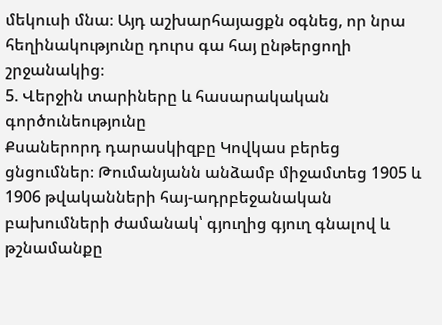մեկուսի մնա։ Այդ աշխարհայացքն օգնեց, որ նրա հեղինակությունը դուրս գա հայ ընթերցողի շրջանակից։
5. Վերջին տարիները և հասարակական գործունեությունը
Քսաներորդ դարասկիզբը Կովկաս բերեց ցնցումներ։ Թումանյանն անձամբ միջամտեց 1905 և 1906 թվականների հայ-ադրբեջանական բախումների ժամանակ՝ գյուղից գյուղ գնալով և թշնամանքը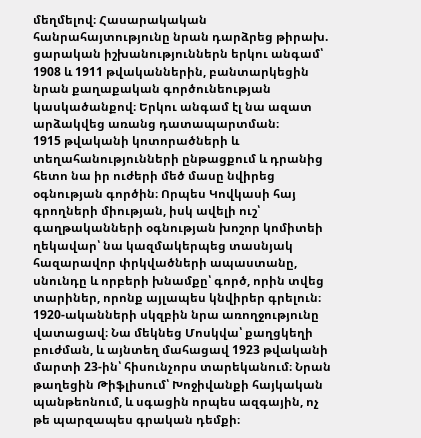մեղմելով։ Հասարակական հանրահայտությունը նրան դարձրեց թիրախ. ցարական իշխանություններն երկու անգամ՝ 1908 և 1911 թվականներին, բանտարկեցին նրան քաղաքական գործունեության կասկածանքով։ Երկու անգամ էլ նա ազատ արձակվեց առանց դատապարտման։
1915 թվականի կոտորածների և տեղահանությունների ընթացքում և դրանից հետո նա իր ուժերի մեծ մասը նվիրեց օգնության գործին։ Որպես Կովկասի հայ գրողների միության, իսկ ավելի ուշ՝ գաղթականների օգնության խոշոր կոմիտեի ղեկավար՝ նա կազմակերպեց տասնյակ հազարավոր փրկվածների ապաստանը, սնունդը և որբերի խնամքը՝ գործ, որին տվեց տարիներ, որոնք այլապես կնվիրեր գրելուն։
1920-ականների սկզբին նրա առողջությունը վատացավ։ Նա մեկնեց Մոսկվա՝ քաղցկեղի բուժման, և այնտեղ մահացավ 1923 թվականի մարտի 23-ին՝ հիսունչորս տարեկանում։ Նրան թաղեցին Թիֆլիսում՝ Խոջիվանքի հայկական պանթեոնում, և սգացին որպես ազգային, ոչ թե պարզապես գրական դեմքի։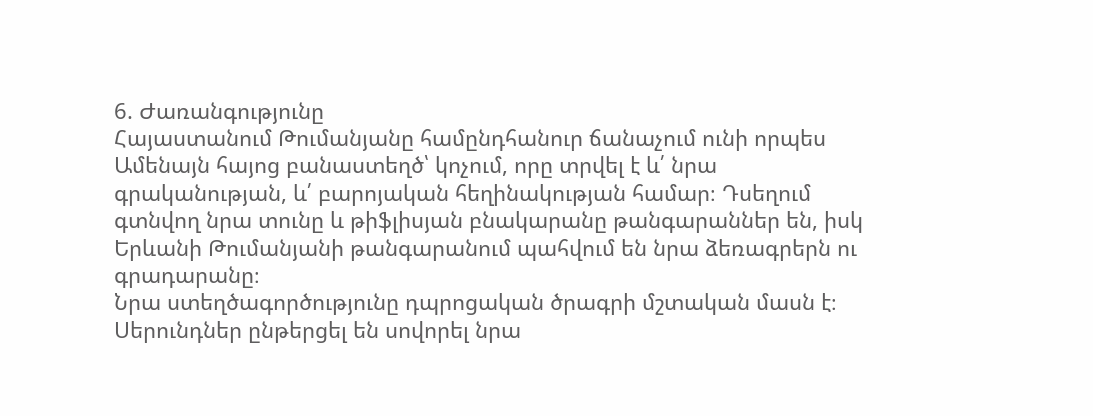6. Ժառանգությունը
Հայաստանում Թումանյանը համընդհանուր ճանաչում ունի որպես Ամենայն հայոց բանաստեղծ՝ կոչում, որը տրվել է և՛ նրա գրականության, և՛ բարոյական հեղինակության համար։ Դսեղում գտնվող նրա տունը և թիֆլիսյան բնակարանը թանգարաններ են, իսկ Երևանի Թումանյանի թանգարանում պահվում են նրա ձեռագրերն ու գրադարանը։
Նրա ստեղծագործությունը դպրոցական ծրագրի մշտական մասն է։ Սերունդներ ընթերցել են սովորել նրա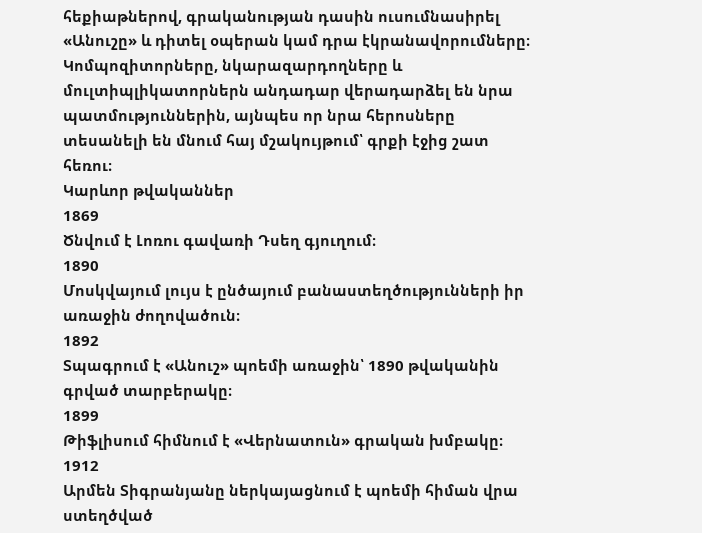հեքիաթներով, գրականության դասին ուսումնասիրել «Անուշը» և դիտել օպերան կամ դրա էկրանավորումները։ Կոմպոզիտորները, նկարազարդողները և մուլտիպլիկատորներն անդադար վերադարձել են նրա պատմություններին, այնպես որ նրա հերոսները տեսանելի են մնում հայ մշակույթում՝ գրքի էջից շատ հեռու։
Կարևոր թվականներ
1869
Ծնվում է Լոռու գավառի Դսեղ գյուղում։
1890
Մոսկվայում լույս է ընծայում բանաստեղծությունների իր առաջին ժողովածուն։
1892
Տպագրում է «Անուշ» պոեմի առաջին՝ 1890 թվականին գրված տարբերակը։
1899
Թիֆլիսում հիմնում է «Վերնատուն» գրական խմբակը։
1912
Արմեն Տիգրանյանը ներկայացնում է պոեմի հիման վրա ստեղծված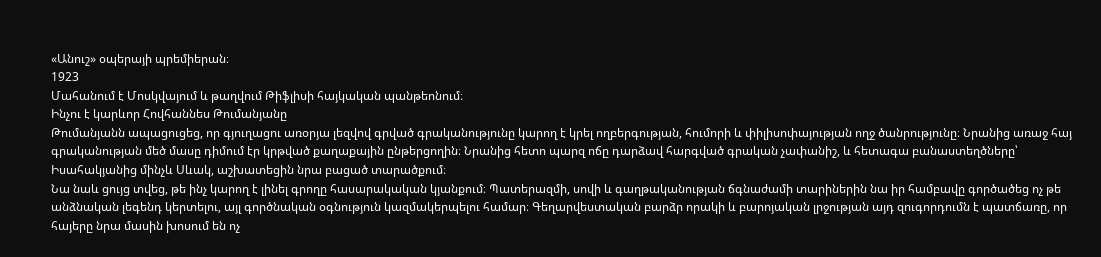«Անուշ» օպերայի պրեմիերան։
1923
Մահանում է Մոսկվայում և թաղվում Թիֆլիսի հայկական պանթեոնում։
Ինչու է կարևոր Հովհաննես Թումանյանը
Թումանյանն ապացուցեց, որ գյուղացու առօրյա լեզվով գրված գրականությունը կարող է կրել ողբերգության, հումորի և փիլիսոփայության ողջ ծանրությունը։ Նրանից առաջ հայ գրականության մեծ մասը դիմում էր կրթված քաղաքային ընթերցողին։ Նրանից հետո պարզ ոճը դարձավ հարգված գրական չափանիշ, և հետագա բանաստեղծները՝ Իսահակյանից մինչև Սևակ, աշխատեցին նրա բացած տարածքում։
Նա նաև ցույց տվեց, թե ինչ կարող է լինել գրողը հասարակական կյանքում։ Պատերազմի, սովի և գաղթականության ճգնաժամի տարիներին նա իր համբավը գործածեց ոչ թե անձնական լեգենդ կերտելու, այլ գործնական օգնություն կազմակերպելու համար։ Գեղարվեստական բարձր որակի և բարոյական լրջության այդ զուգորդումն է պատճառը, որ հայերը նրա մասին խոսում են ոչ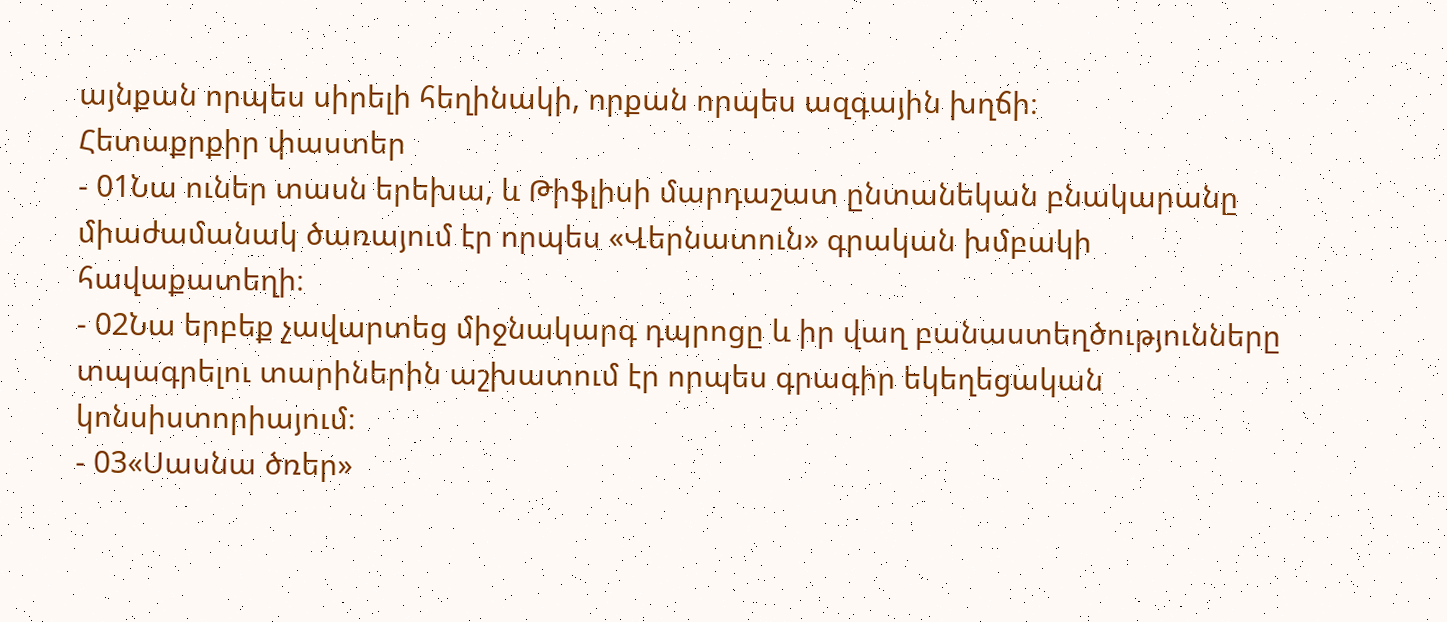այնքան որպես սիրելի հեղինակի, որքան որպես ազգային խղճի։
Հետաքրքիր փաստեր
- 01Նա ուներ տասն երեխա, և Թիֆլիսի մարդաշատ ընտանեկան բնակարանը միաժամանակ ծառայում էր որպես «Վերնատուն» գրական խմբակի հավաքատեղի։
- 02Նա երբեք չավարտեց միջնակարգ դպրոցը և իր վաղ բանաստեղծությունները տպագրելու տարիներին աշխատում էր որպես գրագիր եկեղեցական կոնսիստորիայում։
- 03«Սասնա ծռեր»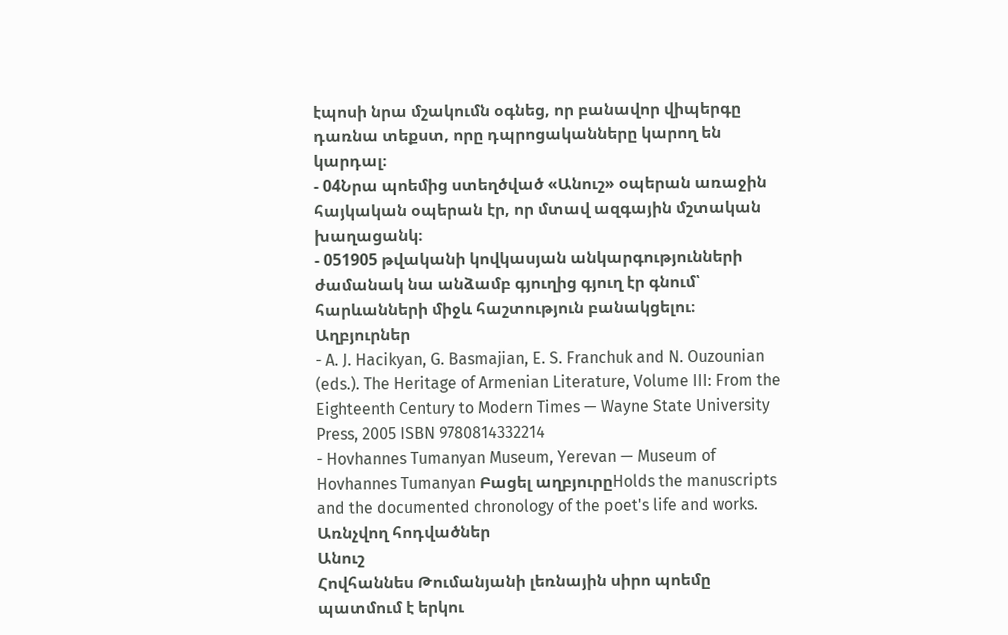էպոսի նրա մշակումն օգնեց, որ բանավոր վիպերգը դառնա տեքստ, որը դպրոցականները կարող են կարդալ։
- 04Նրա պոեմից ստեղծված «Անուշ» օպերան առաջին հայկական օպերան էր, որ մտավ ազգային մշտական խաղացանկ։
- 051905 թվականի կովկասյան անկարգությունների ժամանակ նա անձամբ գյուղից գյուղ էր գնում՝ հարևանների միջև հաշտություն բանակցելու։
Աղբյուրներ
- A. J. Hacikyan, G. Basmajian, E. S. Franchuk and N. Ouzounian (eds.). The Heritage of Armenian Literature, Volume III: From the Eighteenth Century to Modern Times — Wayne State University Press, 2005 ISBN 9780814332214
- Hovhannes Tumanyan Museum, Yerevan — Museum of Hovhannes Tumanyan Բացել աղբյուրըHolds the manuscripts and the documented chronology of the poet's life and works.
Առնչվող հոդվածներ
Անուշ
Հովհաննես Թումանյանի լեռնային սիրո պոեմը պատմում է երկու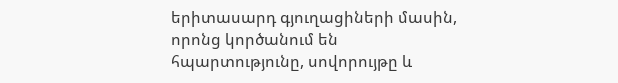երիտասարդ գյուղացիների մասին, որոնց կործանում են հպարտությունը, սովորույթը և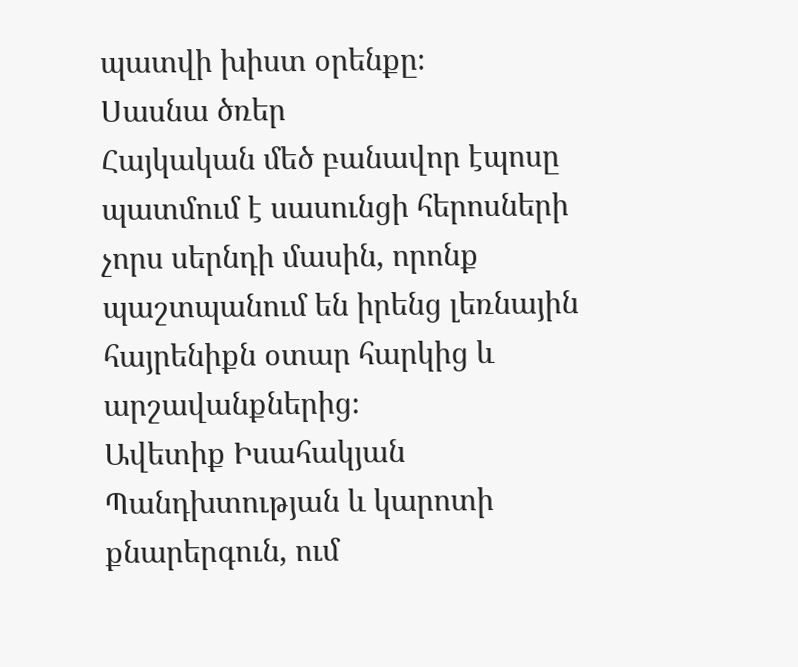պատվի խիստ օրենքը։
Սասնա ծռեր
Հայկական մեծ բանավոր էպոսը պատմում է սասունցի հերոսների չորս սերնդի մասին, որոնք պաշտպանում են իրենց լեռնային հայրենիքն օտար հարկից և արշավանքներից։
Ավետիք Իսահակյան
Պանդխտության և կարոտի քնարերգուն, ում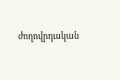ժողովրդական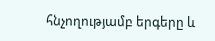հնչողությամբ երգերը և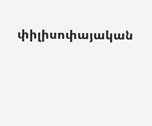փիլիսոփայական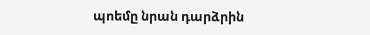պոեմը նրան դարձրին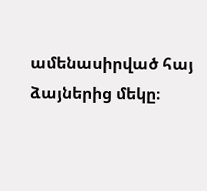ամենասիրված հայ ձայներից մեկը։